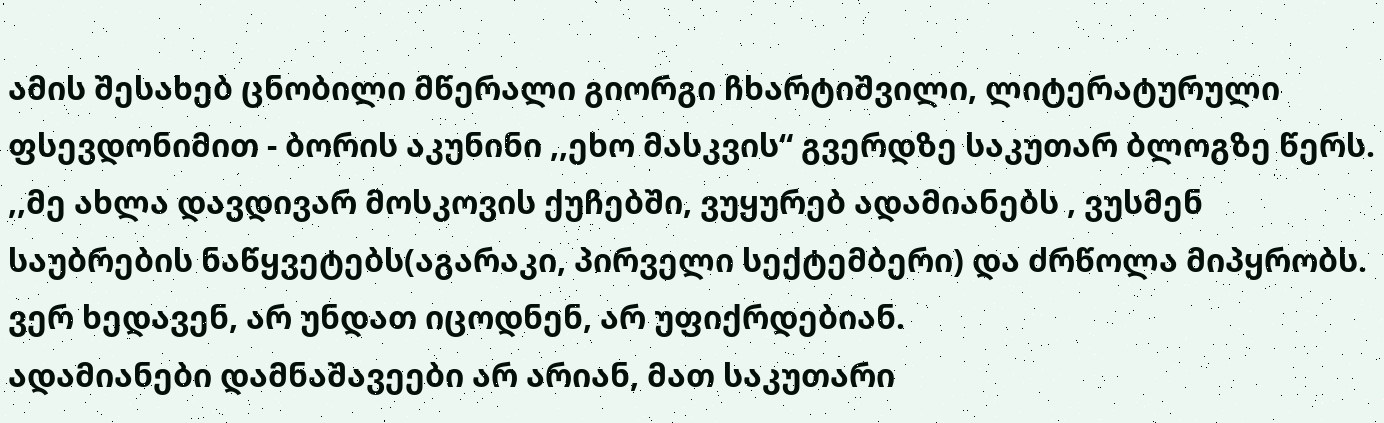ამის შესახებ ცნობილი მწერალი გიორგი ჩხარტიშვილი, ლიტერატურული ფსევდონიმით - ბორის აკუნინი ,,ეხო მასკვის“ გვერდზე საკუთარ ბლოგზე წერს.
,,მე ახლა დავდივარ მოსკოვის ქუჩებში, ვუყურებ ადამიანებს , ვუსმენ საუბრების ნაწყვეტებს(აგარაკი, პირველი სექტემბერი) და ძრწოლა მიპყრობს. ვერ ხედავენ, არ უნდათ იცოდნენ, არ უფიქრდებიან.
ადამიანები დამნაშავეები არ არიან, მათ საკუთარი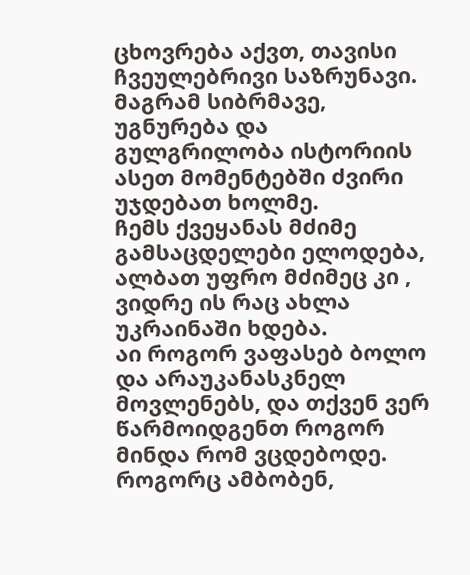ცხოვრება აქვთ, თავისი ჩვეულებრივი საზრუნავი. მაგრამ სიბრმავე, უგნურება და გულგრილობა ისტორიის ასეთ მომენტებში ძვირი უჯდებათ ხოლმე.
ჩემს ქვეყანას მძიმე გამსაცდელები ელოდება, ალბათ უფრო მძიმეც კი , ვიდრე ის რაც ახლა უკრაინაში ხდება.
აი როგორ ვაფასებ ბოლო და არაუკანასკნელ მოვლენებს, და თქვენ ვერ წარმოიდგენთ როგორ მინდა რომ ვცდებოდე.
როგორც ამბობენ,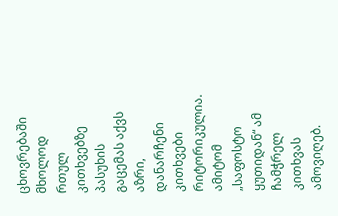ცხოვრებაში მხოლოდ რთულ კითხვებზე პასუხის გაცემას აქვს აზრი, დანარჩენი კითხვები რიტორიკულია. ამიტომ „საფოსტო ყუთიდან“ ამ ჩამჭრელ კითხვას ამოვიღებ.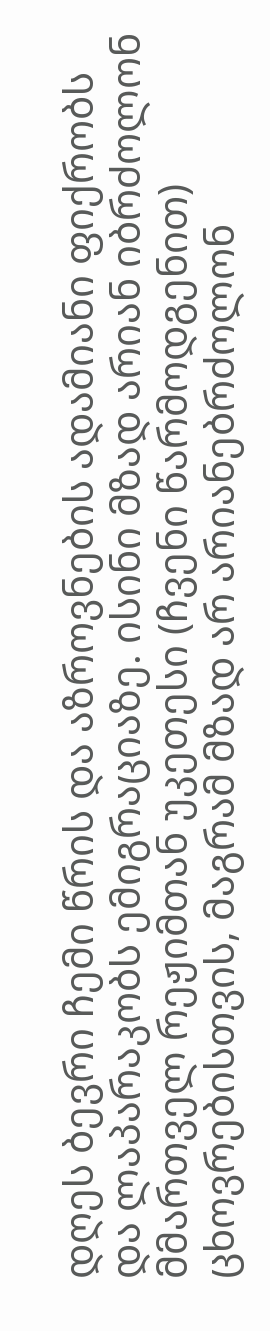დღეს ბევრი ჩემი წრის და აზროვნების ადამიანი ფიქრობს და ლაპარაკობს ემიგრაციაზე. ისინი მზად არიან იბრძოლონ მმართველ რეჟიმთან უკეთესი (ჩვენი წარმოდგენით) ცხოვრებისთვის, მაგრამ მზად არ არიანებრძოლონ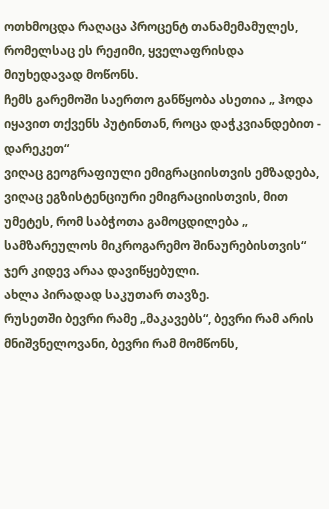ოთხმოცდა რაღაცა პროცენტ თანამემამულეს, რომელსაც ეს რეჟიმი, ყველაფრისდა მიუხედავად მოწონს.
ჩემს გარემოში საერთო განწყობა ასეთია „ ჰოდა იყავით თქვენს პუტინთან, როცა დაჭკვიანდებით - დარეკეთ“
ვიღაც გეოგრაფიული ემიგრაციისთვის ემზადება, ვიღაც ეგზისტენციური ემიგრაციისთვის, მით უმეტეს, რომ საბჭოთა გამოცდილება „ სამზარეულოს მიკროგარემო შინაურებისთვის“ ჯერ კიდევ არაა დავიწყებული.
ახლა პირადად საკუთარ თავზე.
რუსეთში ბევრი რამე „მაკავებს“, ბევრი რამ არის მნიშვნელოვანი, ბევრი რამ მომწონს,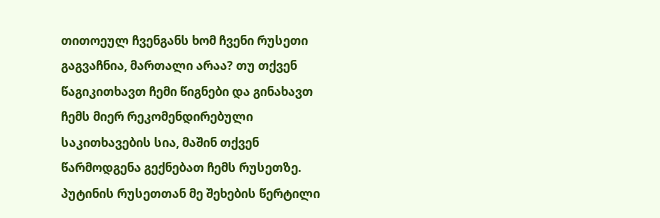თითოეულ ჩვენგანს ხომ ჩვენი რუსეთი გაგვაჩნია, მართალი არაა? თუ თქვენ წაგიკითხავთ ჩემი წიგნები და გინახავთ ჩემს მიერ რეკომენდირებული საკითხავების სია, მაშინ თქვენ წარმოდგენა გექნებათ ჩემს რუსეთზე.
პუტინის რუსეთთან მე შეხების წერტილი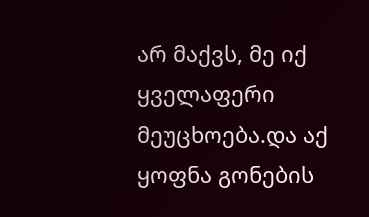არ მაქვს, მე იქ ყველაფერი მეუცხოება.და აქ ყოფნა გონების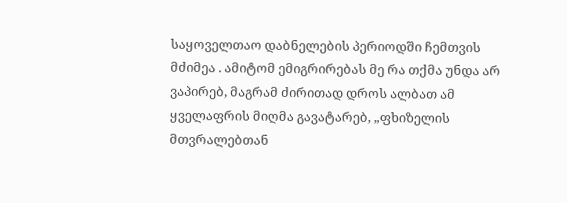საყოველთაო დაბნელების პერიოდში ჩემთვის მძიმეა . ამიტომ ემიგრირებას მე რა თქმა უნდა არ ვაპირებ, მაგრამ ძირითად დროს ალბათ ამ ყველაფრის მიღმა გავატარებ, „ფხიზელის მთვრალებთან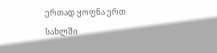ერთად ყოფნა ერთ სახლში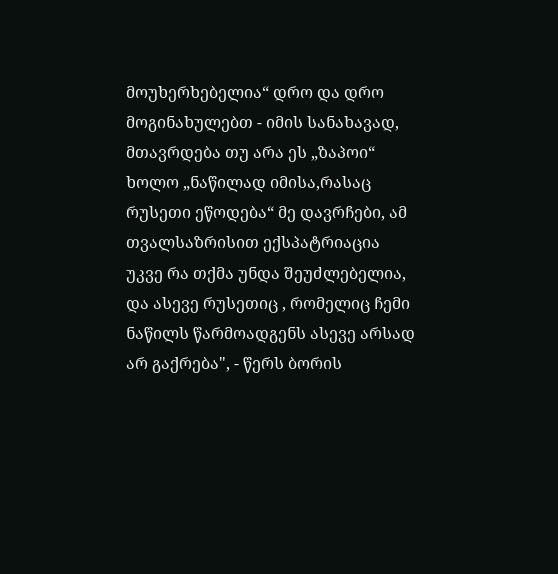მოუხერხებელია“ დრო და დრო მოგინახულებთ - იმის სანახავად, მთავრდება თუ არა ეს „ზაპოი“
ხოლო „ნაწილად იმისა,რასაც რუსეთი ეწოდება“ მე დავრჩები, ამ თვალსაზრისით ექსპატრიაცია უკვე რა თქმა უნდა შეუძლებელია, და ასევე რუსეთიც , რომელიც ჩემი ნაწილს წარმოადგენს ასევე არსად არ გაქრება", - წერს ბორის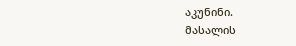აკუნინი.
მასალის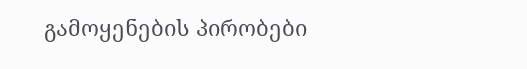გამოყენების პირობები